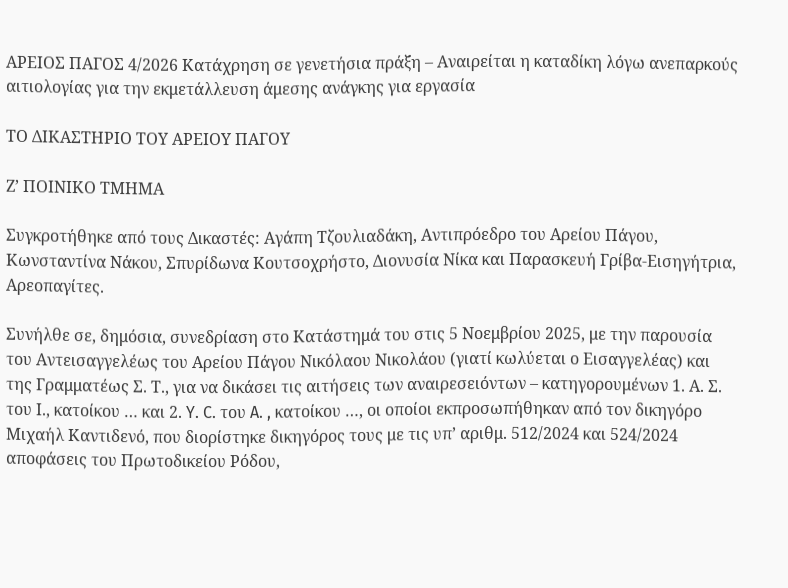ΑΡΕΙΟΣ ΠΑΓΟΣ 4/2026 Κατάχρηση σε γενετήσια πράξη – Αναιρείται η καταδίκη λόγω ανεπαρκούς αιτιολογίας για την εκμετάλλευση άμεσης ανάγκης για εργασία

ΤΟ ΔΙΚΑΣΤΗΡΙΟ ΤΟΥ ΑΡΕΙΟΥ ΠΑΓΟΥ

Ζ’ ΠΟΙΝΙΚΟ ΤΜΗΜΑ

Συγκροτήθηκε από τους Δικαστές: Αγάπη Τζουλιαδάκη, Αντιπρόεδρο του Αρείου Πάγου, Κωνσταντίνα Νάκου, Σπυρίδωνα Κουτσοχρήστο, Διονυσία Νίκα και Παρασκευή Γρίβα-Εισηγήτρια, Αρεοπαγίτες.

Συνήλθε σε, δημόσια, συνεδρίαση στο Κατάστημά του στις 5 Νοεμβρίου 2025, με την παρουσία του Αντεισαγγελέως του Αρείου Πάγου Νικόλαου Νικολάου (γιατί κωλύεται ο Εισαγγελέας) και της Γραμματέως Σ. Τ., για να δικάσει τις αιτήσεις των αναιρεσειόντων – κατηγορουμένων 1. Α. Σ. του Ι., κατοίκου … και 2. Y. C. του A. , κατοίκου …, οι οποίοι εκπροσωπήθηκαν από τον δικηγόρο Μιχαήλ Καντιδενό, που διορίστηκε δικηγόρος τους με τις υπ’ αριθμ. 512/2024 και 524/2024 αποφάσεις του Πρωτοδικείου Ρόδου,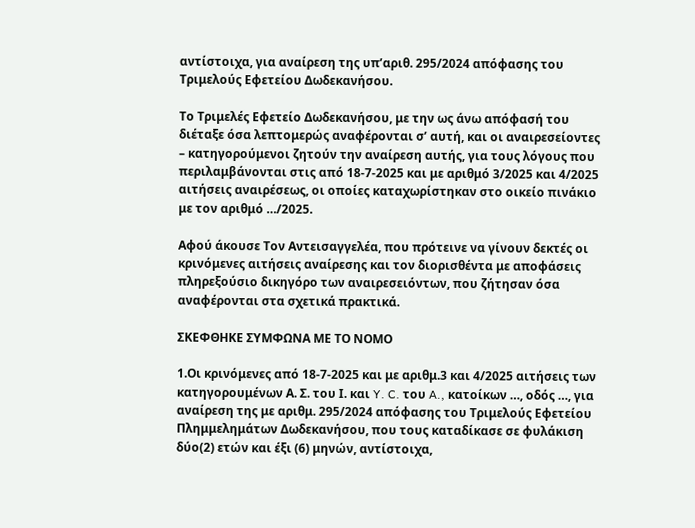αντίστοιχα, για αναίρεση της υπ’αριθ. 295/2024 απόφασης του Τριμελούς Εφετείου Δωδεκανήσου.

Το Τριμελές Εφετείο Δωδεκανήσου, με την ως άνω απόφασή του διέταξε όσα λεπτομερώς αναφέρονται σ’ αυτή, και oι αναιρεσείοντες – κατηγορούμενοι ζητούν την αναίρεση αυτής, για τους λόγους που περιλαμβάνονται στις από 18-7-2025 και με αριθμό 3/2025 και 4/2025 αιτήσεις αναιρέσεως, οι οποίες καταχωρίστηκαν στο οικείο πινάκιο με τον αριθμό …/2025.

Αφού άκουσε Τον Αντεισαγγελέα, που πρότεινε να γίνουν δεκτές οι κρινόμενες αιτήσεις αναίρεσης και τον διορισθέντα με αποφάσεις πληρεξούσιο δικηγόρο των αναιρεσειόντων, που ζήτησαν όσα αναφέρονται στα σχετικά πρακτικά.

ΣΚΕΦΘΗΚΕ ΣΥΜΦΩΝΑ ΜΕ ΤΟ ΝΟΜΟ

1.Οι κρινόμενες από 18-7-2025 και με αριθμ.3 και 4/2025 αιτήσεις των κατηγορουμένων Α. Σ. του Ι. και Y. C. του A., κατοίκων …, οδός …, για αναίρεση της με αριθμ. 295/2024 απόφασης του Τριμελούς Εφετείου Πλημμελημάτων Δωδεκανήσου, που τους καταδίκασε σε φυλάκιση δύο(2) ετών και έξι (6) μηνών, αντίστοιχα,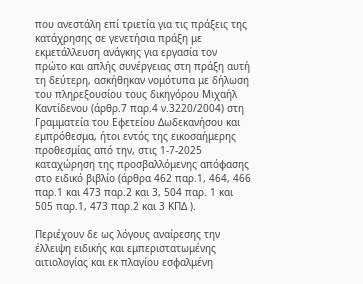που ανεστάλη επί τριετία για τις πράξεις της κατάχρησης σε γενετήσια πράξη με εκμετάλλευση ανάγκης για εργασία τον πρώτο και απλής συνέργειας στη πράξη αυτή τη δεύτερη, ασκήθηκαν νομότυπα με δήλωση του πληρεξουσίου τους δικηγόρου Μιχαήλ Καντίδενου (άρθρ.7 παρ.4 ν.3220/2004) στη Γραμματεία του Εφετείου Δωδεκανήσου και εμπρόθεσμα, ήτοι εντός της εικοσαήμερης προθεσμίας από την, στις 1-7-2025 καταχώρηση της προσβαλλόμενης απόφασης στο ειδικό βιβλίο (άρθρα 462 παρ.1, 464, 466 παρ.1 και 473 παρ.2 και 3, 504 παρ. 1 και 505 παρ.1, 473 παρ.2 και 3 ΚΠΔ ).

Περιέχουν δε ως λόγους αναίρεσης την έλλειψη ειδικής και εμπεριστατωμένης αιτιολογίας και εκ πλαγίου εσφαλμένη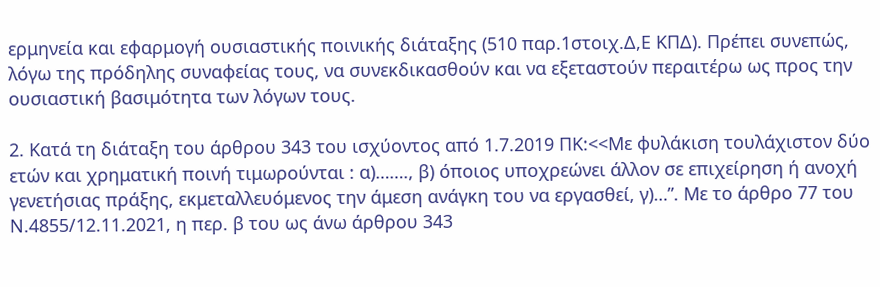ερμηνεία και εφαρμογή ουσιαστικής ποινικής διάταξης (510 παρ.1στοιχ.Δ,Ε ΚΠΔ). Πρέπει συνεπώς, λόγω της πρόδηλης συναφείας τους, να συνεκδικασθούν και να εξεταστούν περαιτέρω ως προς την ουσιαστική βασιμότητα των λόγων τους.

2. Κατά τη διάταξη του άρθρου 343 του ισχύοντος από 1.7.2019 ΠΚ:<<Με φυλάκιση τουλάχιστον δύο ετών και χρηματική ποινή τιμωρούνται : α)……., β) όποιος υποχρεώνει άλλον σε επιχείρηση ή ανοχή γενετήσιας πράξης, εκμεταλλευόμενος την άμεση ανάγκη του να εργασθεί, γ)…”. Με το άρθρο 77 του Ν.4855/12.11.2021, η περ. β του ως άνω άρθρου 343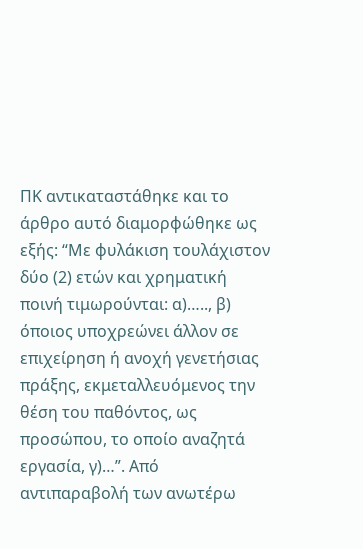ΠΚ αντικαταστάθηκε και το άρθρο αυτό διαμορφώθηκε ως εξής: “Με φυλάκιση τουλάχιστον δύο (2) ετών και χρηματική ποινή τιμωρούνται: α)….., β) όποιος υποχρεώνει άλλον σε επιχείρηση ή ανοχή γενετήσιας πράξης, εκμεταλλευόμενος την θέση του παθόντος, ως προσώπου, το οποίο αναζητά εργασία, γ)…”. Από αντιπαραβολή των ανωτέρω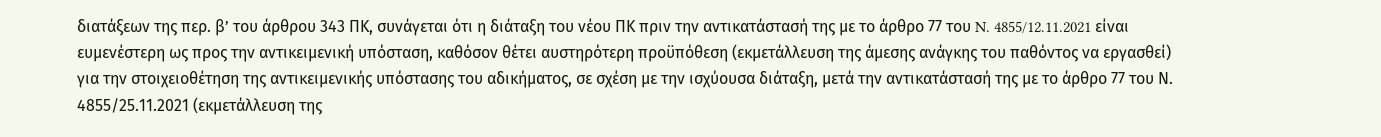διατάξεων της περ. β’ του άρθρου 343 ΠΚ, συνάγεται ότι η διάταξη του νέου ΠΚ πριν την αντικατάστασή της με το άρθρο 77 του N. 4855/12.11.2021 είναι ευμενέστερη ως προς την αντικειμενική υπόσταση, καθόσον θέτει αυστηρότερη προϋπόθεση (εκμετάλλευση της άμεσης ανάγκης του παθόντος να εργασθεί) για την στοιχειοθέτηση της αντικειμενικής υπόστασης του αδικήματος, σε σχέση με την ισχύουσα διάταξη, μετά την αντικατάστασή της με το άρθρο 77 του Ν. 4855/25.11.2021 (εκμετάλλευση της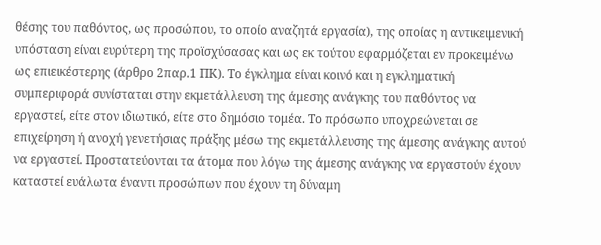θέσης του παθόντος, ως προσώπου, το οποίο αναζητά εργασία), της οποίας η αντικειμενική υπόσταση είναι ευρύτερη της προϊσχύσασας και ως εκ τούτου εφαρμόζεται εν προκειμένω ως επιεικέστερης (άρθρο 2παρ.1 ΠΚ). Το έγκλημα είναι κοινό και η εγκληματική συμπεριφορά συνίσταται στην εκμετάλλευση της άμεσης ανάγκης του παθόντος να εργαστεί, είτε στον ιδιωτικό, είτε στο δημόσιο τομέα. Το πρόσωπο υποχρεώνεται σε επιχείρηση ή ανοχή γενετήσιας πράξης μέσω της εκμετάλλευσης της άμεσης ανάγκης αυτού να εργαστεί. Προστατεύονται τα άτομα που λόγω της άμεσης ανάγκης να εργαστούν έχουν καταστεί ευάλωτα έναντι προσώπων που έχουν τη δύναμη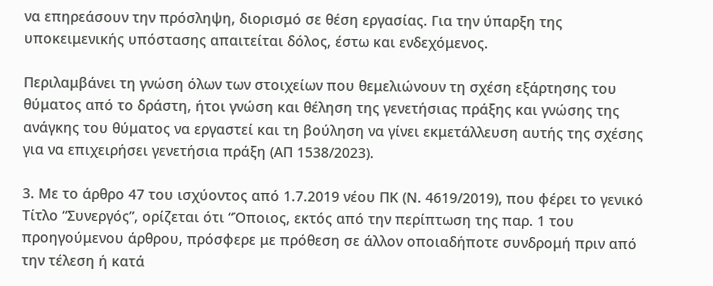να επηρεάσουν την πρόσληψη, διορισμό σε θέση εργασίας. Για την ύπαρξη της υποκειμενικής υπόστασης απαιτείται δόλος, έστω και ενδεχόμενος.

Περιλαμβάνει τη γνώση όλων των στοιχείων που θεμελιώνουν τη σχέση εξάρτησης του θύματος από το δράστη, ήτοι γνώση και θέληση της γενετήσιας πράξης και γνώσης της ανάγκης του θύματος να εργαστεί και τη βούληση να γίνει εκμετάλλευση αυτής της σχέσης για να επιχειρήσει γενετήσια πράξη (ΑΠ 1538/2023).

3. Με το άρθρο 47 του ισχύοντος από 1.7.2019 νέου ΠΚ (Ν. 4619/2019), που φέρει το γενικό Τίτλο “Συνεργός”, ορίζεται ότι “Όποιος, εκτός από την περίπτωση της παρ. 1 του προηγούμενου άρθρου, πρόσφερε με πρόθεση σε άλλον οποιαδήποτε συνδρομή πριν από την τέλεση ή κατά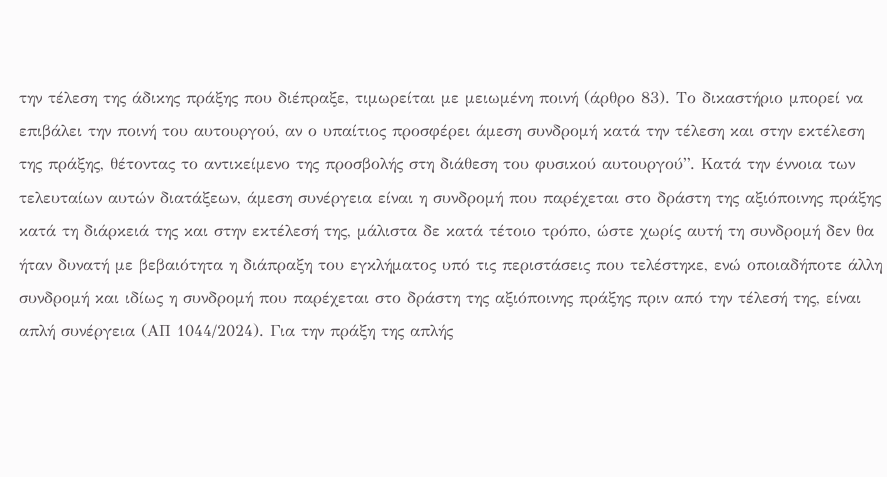την τέλεση της άδικης πράξης που διέπραξε, τιμωρείται με μειωμένη ποινή (άρθρο 83). Το δικαστήριο μπορεί να επιβάλει την ποινή του αυτουργού, αν ο υπαίτιος προσφέρει άμεση συνδρομή κατά την τέλεση και στην εκτέλεση της πράξης, θέτοντας το αντικείμενο της προσβολής στη διάθεση του φυσικού αυτουργού”. Κατά την έννοια των τελευταίων αυτών διατάξεων, άμεση συνέργεια είναι η συνδρομή που παρέχεται στο δράστη της αξιόποινης πράξης κατά τη διάρκειά της και στην εκτέλεσή της, μάλιστα δε κατά τέτοιο τρόπο, ώστε χωρίς αυτή τη συνδρομή δεν θα ήταν δυνατή με βεβαιότητα η διάπραξη του εγκλήματος υπό τις περιστάσεις που τελέστηκε, ενώ οποιαδήποτε άλλη συνδρομή και ιδίως η συνδρομή που παρέχεται στο δράστη της αξιόποινης πράξης πριν από την τέλεσή της, είναι απλή συνέργεια (ΑΠ 1044/2024). Για την πράξη της απλής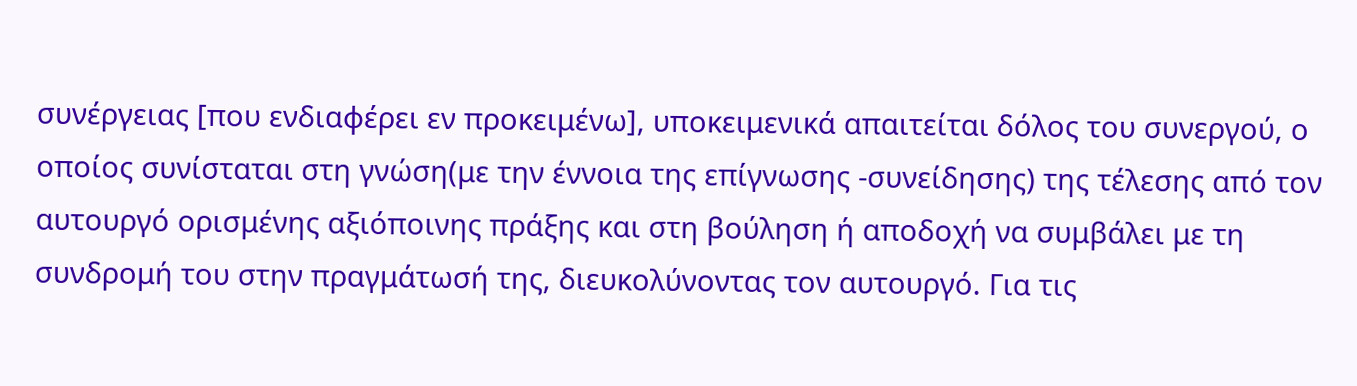συνέργειας [που ενδιαφέρει εν προκειμένω], υποκειμενικά απαιτείται δόλος του συνεργού, ο οποίος συνίσταται στη γνώση(με την έννοια της επίγνωσης -συνείδησης) της τέλεσης από τον αυτουργό ορισμένης αξιόποινης πράξης και στη βούληση ή αποδοχή να συμβάλει με τη συνδρομή του στην πραγμάτωσή της, διευκολύνοντας τον αυτουργό. Για τις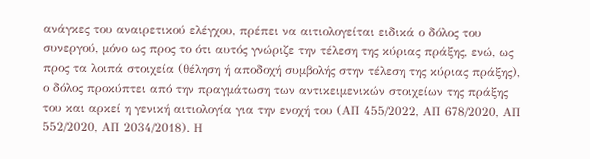ανάγκες του αναιρετικού ελέγχου, πρέπει να αιτιολογείται ειδικά ο δόλος του συνεργού, μόνο ως προς το ότι αυτός γνώριζε την τέλεση της κύριας πράξης, ενώ, ως προς τα λοιπά στοιχεία (θέληση ή αποδοχή συμβολής στην τέλεση της κύριας πράξης), ο δόλος προκύπτει από την πραγμάτωση των αντικειμενικών στοιχείων της πράξης του και αρκεί η γενική αιτιολογία για την ενοχή του (ΑΠ 455/2022, ΑΠ 678/2020, ΑΠ 552/2020, ΑΠ 2034/2018). Η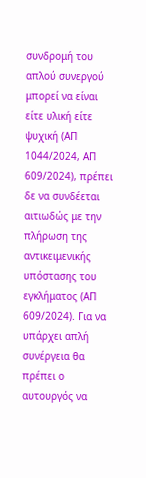συνδρομή του απλού συνεργού μπορεί να είναι είτε υλική είτε ψυχική (ΑΠ 1044/2024, ΑΠ 609/2024), πρέπει δε να συνδέεται αιτιωδώς με την πλήρωση της αντικειμενικής υπόστασης του εγκλήματος (ΑΠ 609/2024). Για να υπάρχει απλή συνέργεια θα πρέπει ο αυτουργός να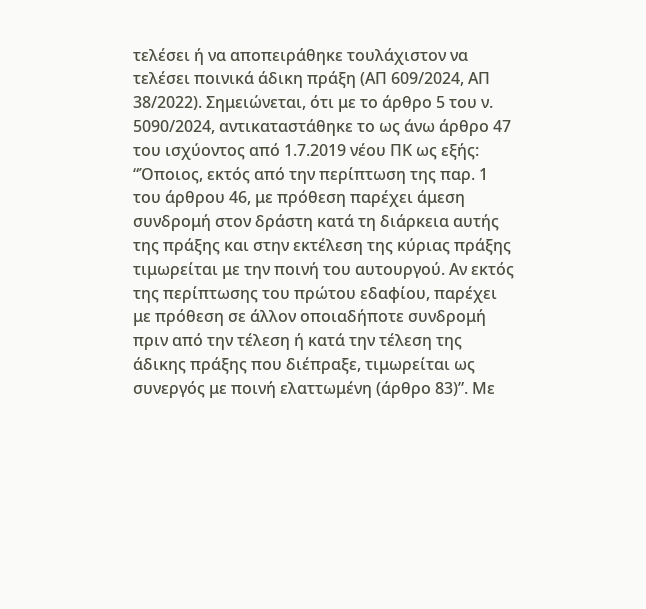τελέσει ή να αποπειράθηκε τουλάχιστον να τελέσει ποινικά άδικη πράξη (ΑΠ 609/2024, ΑΠ 38/2022). Σημειώνεται, ότι με το άρθρο 5 του ν. 5090/2024, αντικαταστάθηκε το ως άνω άρθρο 47 του ισχύοντος από 1.7.2019 νέου ΠΚ ως εξής: “Όποιος, εκτός από την περίπτωση της παρ. 1 του άρθρου 46, με πρόθεση παρέχει άμεση συνδρομή στον δράστη κατά τη διάρκεια αυτής της πράξης και στην εκτέλεση της κύριας πράξης τιμωρείται με την ποινή του αυτουργού. Αν εκτός της περίπτωσης του πρώτου εδαφίου, παρέχει με πρόθεση σε άλλον οποιαδήποτε συνδρομή πριν από την τέλεση ή κατά την τέλεση της άδικης πράξης που διέπραξε, τιμωρείται ως συνεργός με ποινή ελαττωμένη (άρθρο 83)”. Με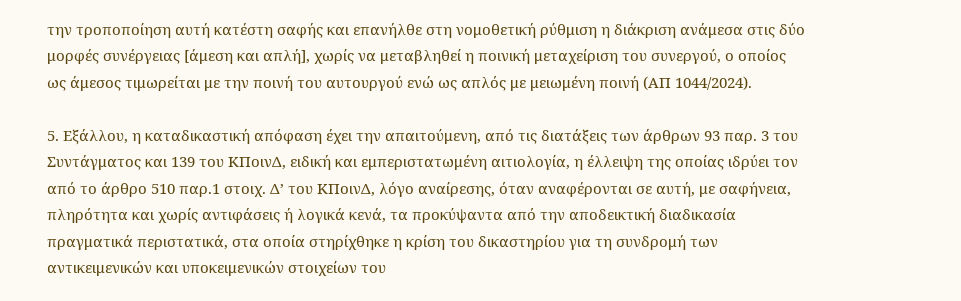την τροποποίηση αυτή κατέστη σαφής και επανήλθε στη νομοθετική ρύθμιση η διάκριση ανάμεσα στις δύο μορφές συνέργειας [άμεση και απλή], χωρίς να μεταβληθεί η ποινική μεταχείριση του συνεργού, ο οποίος ως άμεσος τιμωρείται με την ποινή του αυτουργού ενώ ως απλός με μειωμένη ποινή (ΑΠ 1044/2024).

5. Εξάλλου, η καταδικαστική απόφαση έχει την απαιτούμενη, από τις διατάξεις των άρθρων 93 παρ. 3 του Συντάγματος και 139 του ΚΠοινΔ, ειδική και εμπεριστατωμένη αιτιολογία, η έλλειψη της οποίας ιδρύει τον από το άρθρο 510 παρ.1 στοιχ. Δ’ του ΚΠοινΔ, λόγο αναίρεσης, όταν αναφέρονται σε αυτή, με σαφήνεια, πληρότητα και χωρίς αντιφάσεις ή λογικά κενά, τα προκύψαντα από την αποδεικτική διαδικασία πραγματικά περιστατικά, στα οποία στηρίχθηκε η κρίση του δικαστηρίου για τη συνδρομή των αντικειμενικών και υποκειμενικών στοιχείων του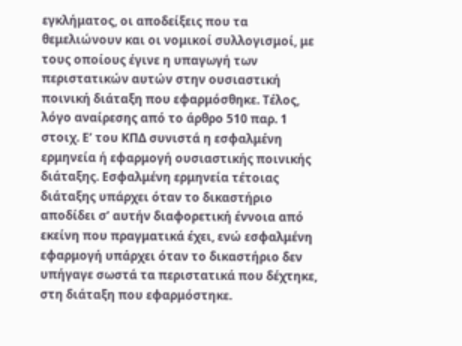εγκλήματος, οι αποδείξεις που τα θεμελιώνουν και οι νομικοί συλλογισμοί, με τους οποίους έγινε η υπαγωγή των περιστατικών αυτών στην ουσιαστική ποινική διάταξη που εφαρμόσθηκε. Τέλος, λόγο αναίρεσης από το άρθρο 510 παρ. 1 στοιχ. Ε’ του ΚΠΔ συνιστά η εσφαλμένη ερμηνεία ή εφαρμογή ουσιαστικής ποινικής διάταξης. Εσφαλμένη ερμηνεία τέτοιας διάταξης υπάρχει όταν το δικαστήριο αποδίδει σ’ αυτήν διαφορετική έννοια από εκείνη που πραγματικά έχει, ενώ εσφαλμένη εφαρμογή υπάρχει όταν το δικαστήριο δεν υπήγαγε σωστά τα περιστατικά που δέχτηκε, στη διάταξη που εφαρμόστηκε.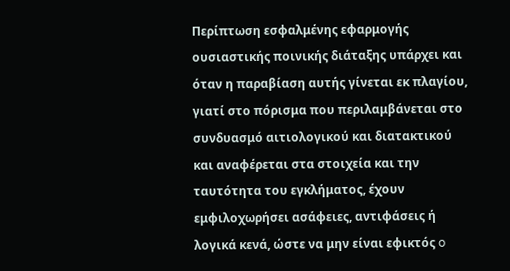Περίπτωση εσφαλμένης εφαρμογής ουσιαστικής ποινικής διάταξης υπάρχει και όταν η παραβίαση αυτής γίνεται εκ πλαγίου, γιατί στο πόρισμα που περιλαμβάνεται στο συνδυασμό αιτιολογικού και διατακτικού και αναφέρεται στα στοιχεία και την ταυτότητα του εγκλήματος, έχουν εμφιλοχωρήσει ασάφειες, αντιφάσεις ή λογικά κενά, ώστε να μην είναι εφικτός o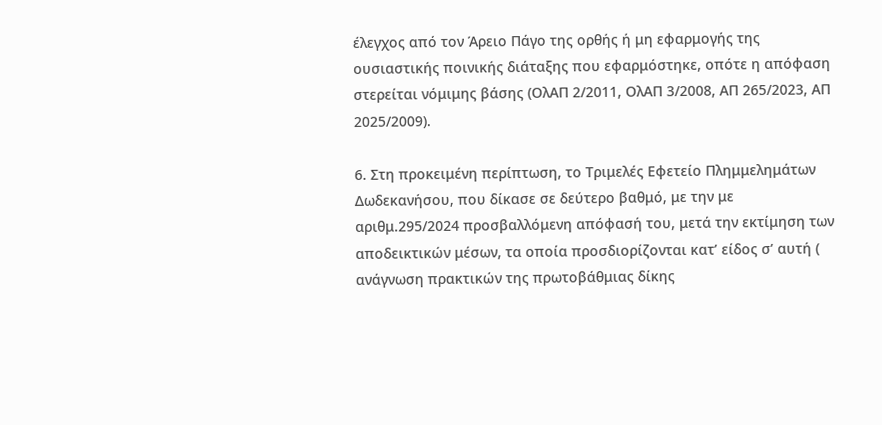έλεγχος από τον Άρειο Πάγο της ορθής ή μη εφαρμογής της ουσιαστικής ποινικής διάταξης που εφαρμόστηκε, οπότε η απόφαση στερείται νόμιμης βάσης (ΟλΑΠ 2/2011, ΟλΑΠ 3/2008, ΑΠ 265/2023, ΑΠ 2025/2009).

6. Στη προκειμένη περίπτωση, το Τριμελές Εφετείο Πλημμελημάτων Δωδεκανήσου, που δίκασε σε δεύτερο βαθμό, με την με αριθμ.295/2024 προσβαλλόμενη απόφασή του, μετά την εκτίμηση των αποδεικτικών μέσων, τα οποία προσδιορίζονται κατ’ είδος σ’ αυτή ( ανάγνωση πρακτικών της πρωτοβάθμιας δίκης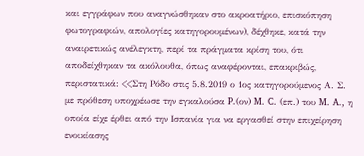και εγγράφων που αναγνώσθηκαν στο ακροατήριο, επισκόπηση φωτογραφιών, απολογίες κατηγορουμένων), δέχθηκε, κατά την αναιρετικώς ανέλεγκτη, περί τα πράγματα κρίση του, ότι αποδείχθηκαν τα ακόλουθα, όπως αναφέρονται, επακριβώς, περιστατικά: <<Στη Ρόδο στις 5.8.2019 ο 1ος κατηγορούμενος Α. Σ. με πρόθεση υποχρέωσε την εγκαλούσα P.(ον) M. C. (επ.) του M. A., η οποία είχε έρθει από την Ισπανία για να εργασθεί στην επιχείρηση ενοικίασης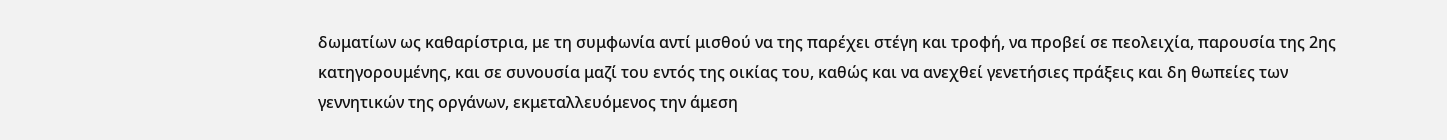δωματίων ως καθαρίστρια, με τη συμφωνία αντί μισθού να της παρέχει στέγη και τροφή, να προβεί σε πεολειχία, παρουσία της 2ης κατηγορουμένης, και σε συνουσία μαζί του εντός της οικίας του, καθώς και να ανεχθεί γενετήσιες πράξεις και δη θωπείες των γεννητικών της οργάνων, εκμεταλλευόμενος την άμεση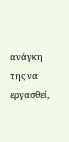ανάγκη της να εργασθεί,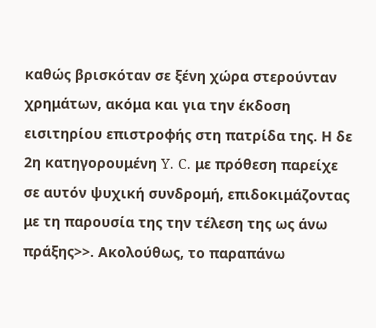καθώς βρισκόταν σε ξένη χώρα στερούνταν χρημάτων, ακόμα και για την έκδοση εισιτηρίου επιστροφής στη πατρίδα της. Η δε 2η κατηγορουμένη Y. C. με πρόθεση παρείχε σε αυτόν ψυχική συνδρομή, επιδοκιμάζοντας με τη παρουσία της την τέλεση της ως άνω πράξης>>. Ακολούθως, το παραπάνω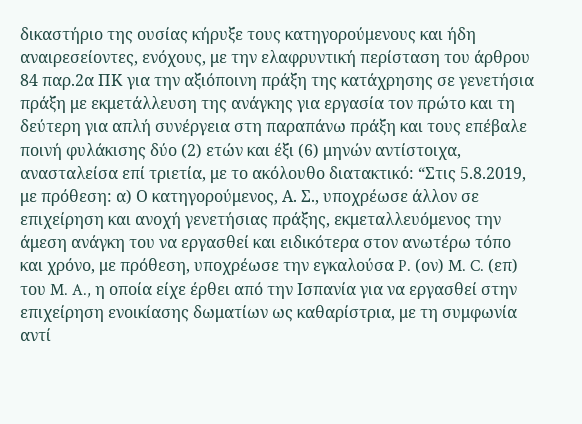δικαστήριο της ουσίας κήρυξε τους κατηγορούμενους και ήδη αναιρεσείοντες, ενόχους, με την ελαφρυντική περίσταση του άρθρου 84 παρ.2α ΠΚ για την αξιόποινη πράξη της κατάχρησης σε γενετήσια πράξη με εκμετάλλευση της ανάγκης για εργασία τον πρώτο και τη δεύτερη για απλή συνέργεια στη παραπάνω πράξη και τους επέβαλε ποινή φυλάκισης δύο (2) ετών και έξι (6) μηνών αντίστοιχα, ανασταλείσα επί τριετία, με το ακόλουθο διατακτικό: “Στις 5.8.2019, με πρόθεση: α) Ο κατηγορούμενος, Α. Σ., υποχρέωσε άλλον σε επιχείρηση και ανοχή γενετήσιας πράξης, εκμεταλλευόμενος την άμεση ανάγκη του να εργασθεί και ειδικότερα στον ανωτέρω τόπο και χρόνο, με πρόθεση, υποχρέωσε την εγκαλούσα P. (ον) M. C. (επ) του M. A., η οποία είχε έρθει από την Ισπανία για να εργασθεί στην επιχείρηση ενοικίασης δωματίων ως καθαρίστρια, με τη συμφωνία αντί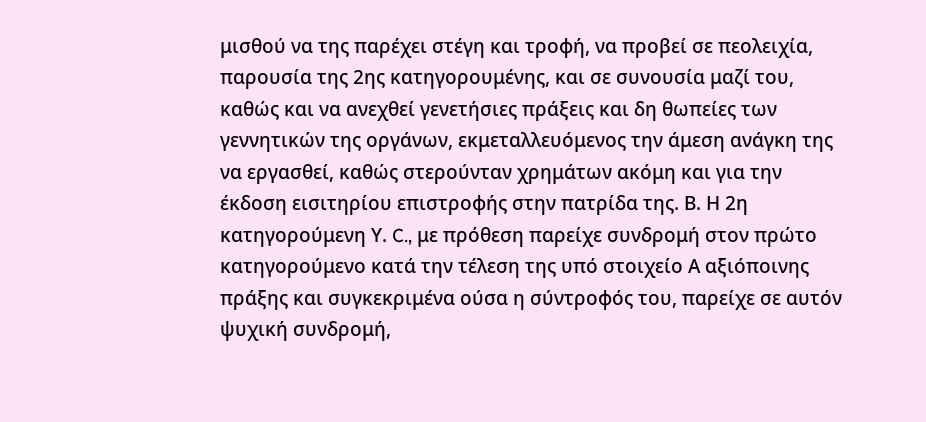μισθού να της παρέχει στέγη και τροφή, να προβεί σε πεολειχία, παρουσία της 2ης κατηγορουμένης, και σε συνουσία μαζί του, καθώς και να ανεχθεί γενετήσιες πράξεις και δη θωπείες των γεννητικών της οργάνων, εκμεταλλευόμενος την άμεση ανάγκη της να εργασθεί, καθώς στερούνταν χρημάτων ακόμη και για την έκδοση εισιτηρίου επιστροφής στην πατρίδα της. Β. Η 2η κατηγορούμενη Υ. C., με πρόθεση παρείχε συνδρομή στον πρώτο κατηγορούμενο κατά την τέλεση της υπό στοιχείο Α αξιόποινης πράξης και συγκεκριμένα ούσα η σύντροφός του, παρείχε σε αυτόν ψυχική συνδρομή,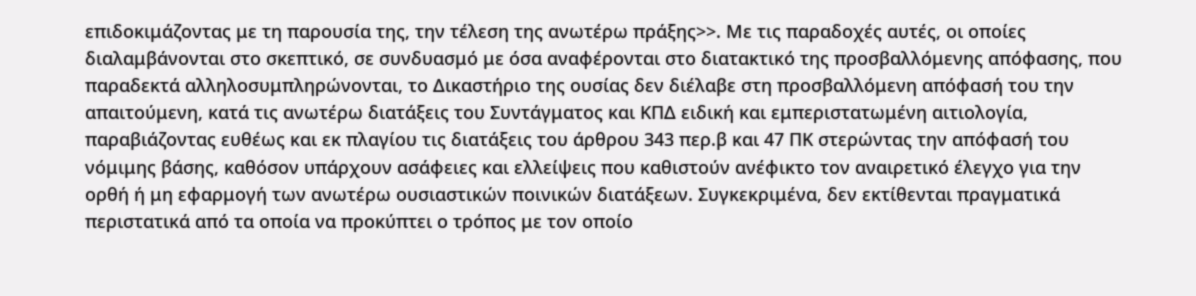επιδοκιμάζοντας με τη παρουσία της, την τέλεση της ανωτέρω πράξης>>. Με τις παραδοχές αυτές, οι οποίες διαλαμβάνονται στο σκεπτικό, σε συνδυασμό με όσα αναφέρονται στο διατακτικό της προσβαλλόμενης απόφασης, που παραδεκτά αλληλοσυμπληρώνονται, το Δικαστήριο της ουσίας δεν διέλαβε στη προσβαλλόμενη απόφασή του την απαιτούμενη, κατά τις ανωτέρω διατάξεις του Συντάγματος και ΚΠΔ ειδική και εμπεριστατωμένη αιτιολογία, παραβιάζοντας ευθέως και εκ πλαγίου τις διατάξεις του άρθρου 343 περ.β και 47 ΠΚ στερώντας την απόφασή του νόμιμης βάσης, καθόσον υπάρχουν ασάφειες και ελλείψεις που καθιστούν ανέφικτο τον αναιρετικό έλεγχο για την ορθή ή μη εφαρμογή των ανωτέρω ουσιαστικών ποινικών διατάξεων. Συγκεκριμένα, δεν εκτίθενται πραγματικά περιστατικά από τα οποία να προκύπτει ο τρόπος με τον οποίο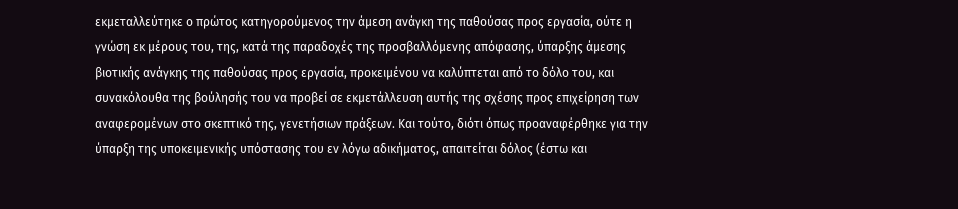εκμεταλλεύτηκε ο πρώτος κατηγορούμενος την άμεση ανάγκη της παθούσας προς εργασία, ούτε η γνώση εκ μέρους του, της, κατά της παραδοχές της προσβαλλόμενης απόφασης, ύπαρξης άμεσης βιοτικής ανάγκης της παθούσας προς εργασία, προκειμένου να καλύπτεται από το δόλο του, και συνακόλουθα της βούλησής του να προβεί σε εκμετάλλευση αυτής της σχέσης προς επιχείρηση των αναφερομένων στο σκεπτικό της, γενετήσιων πράξεων. Και τούτο, διότι όπως προαναφέρθηκε για την ύπαρξη της υποκειμενικής υπόστασης του εν λόγω αδικήματος, απαιτείται δόλος (έστω και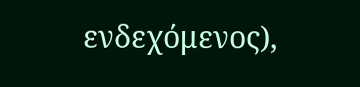ενδεχόμενος),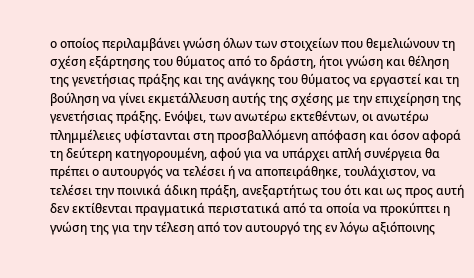ο οποίος περιλαμβάνει γνώση όλων των στοιχείων που θεμελιώνουν τη σχέση εξάρτησης του θύματος από το δράστη, ήτοι γνώση και θέληση της γενετήσιας πράξης και της ανάγκης του θύματος να εργαστεί και τη βούληση να γίνει εκμετάλλευση αυτής της σχέσης με την επιχείρηση της γενετήσιας πράξης. Ενόψει, των ανωτέρω εκτεθέντων, οι ανωτέρω πλημμέλειες υφίστανται στη προσβαλλόμενη απόφαση και όσον αφορά τη δεύτερη κατηγορουμένη, αφού για να υπάρχει απλή συνέργεια θα πρέπει ο αυτουργός να τελέσει ή να αποπειράθηκε, τουλάχιστον, να τελέσει την ποινικά άδικη πράξη, ανεξαρτήτως του ότι και ως προς αυτή δεν εκτίθενται πραγματικά περιστατικά από τα οποία να προκύπτει η γνώση της για την τέλεση από τον αυτουργό της εν λόγω αξιόποινης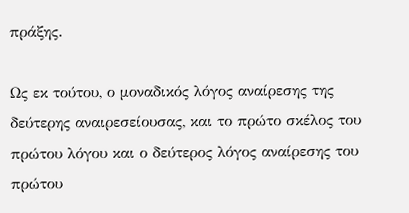πράξης.

Ως εκ τούτου, ο μοναδικός λόγος αναίρεσης της δεύτερης αναιρεσείουσας, και το πρώτο σκέλος του πρώτου λόγου και ο δεύτερος λόγος αναίρεσης του πρώτου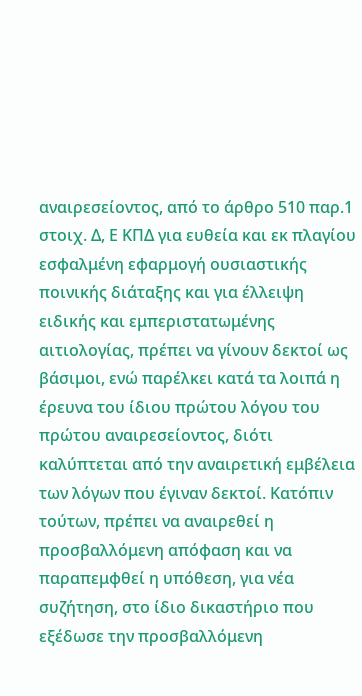αναιρεσείοντος, από το άρθρο 510 παρ.1 στοιχ. Δ, Ε ΚΠΔ για ευθεία και εκ πλαγίου εσφαλμένη εφαρμογή ουσιαστικής ποινικής διάταξης και για έλλειψη ειδικής και εμπεριστατωμένης αιτιολογίας, πρέπει να γίνουν δεκτοί ως βάσιμοι, ενώ παρέλκει κατά τα λοιπά η έρευνα του ίδιου πρώτου λόγου του πρώτου αναιρεσείοντος, διότι καλύπτεται από την αναιρετική εμβέλεια των λόγων που έγιναν δεκτοί. Κατόπιν τούτων, πρέπει να αναιρεθεί η προσβαλλόμενη απόφαση και να παραπεμφθεί η υπόθεση, για νέα συζήτηση, στο ίδιο δικαστήριο που εξέδωσε την προσβαλλόμενη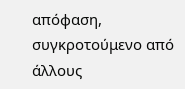απόφαση, συγκροτούμενο από άλλους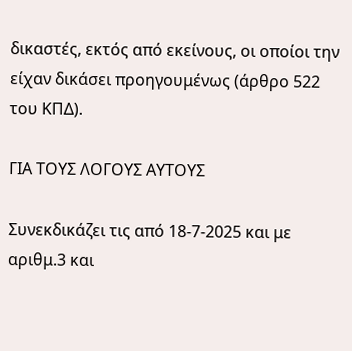δικαστές, εκτός από εκείνους, οι οποίοι την είχαν δικάσει προηγουμένως (άρθρο 522 του ΚΠΔ).

ΓΙΑ ΤΟΥΣ ΛΟΓΟΥΣ ΑΥΤΟΥΣ

Συνεκδικάζει τις από 18-7-2025 και με αριθμ.3 και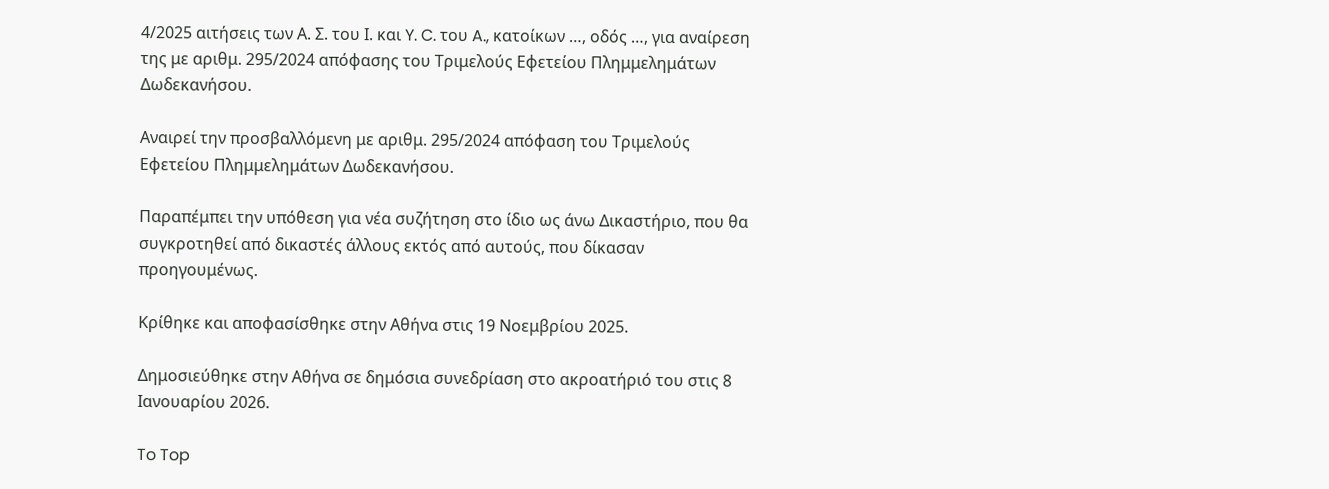4/2025 αιτήσεις των Α. Σ. του Ι. και Y. C. του A., κατοίκων …, οδός …, για αναίρεση της με αριθμ. 295/2024 απόφασης του Τριμελούς Εφετείου Πλημμελημάτων Δωδεκανήσου.

Αναιρεί την προσβαλλόμενη με αριθμ. 295/2024 απόφαση του Τριμελούς Εφετείου Πλημμελημάτων Δωδεκανήσου.

Παραπέμπει την υπόθεση για νέα συζήτηση στο ίδιο ως άνω Δικαστήριο, που θα συγκροτηθεί από δικαστές άλλους εκτός από αυτούς, που δίκασαν προηγουμένως.

Κρίθηκε και αποφασίσθηκε στην Αθήνα στις 19 Νοεμβρίου 2025.

Δημοσιεύθηκε στην Αθήνα σε δημόσια συνεδρίαση στο ακροατήριό του στις 8 Ιανουαρίου 2026.

To Top